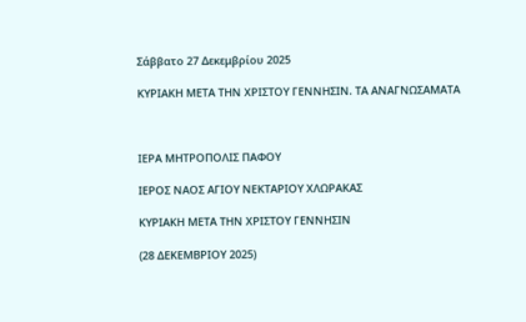Σάββατο 27 Δεκεμβρίου 2025

ΚΥΡΙΑΚΗ ΜΕΤΑ ΤΗΝ ΧΡΙΣΤΟΥ ΓΕΝΝΗΣΙΝ. ΤΑ ΑΝΑΓΝΩΣΑΜΑΤΑ



ΙΕΡΑ ΜΗΤΡΟΠΟΛΙΣ ΠΑΦΟΥ

ΙΕΡΟΣ ΝΑΟΣ ΑΓΙΟΥ ΝΕΚΤΑΡΙΟΥ ΧΛΩΡΑΚΑΣ

ΚΥΡΙΑΚΗ ΜΕΤΑ ΤΗΝ ΧΡΙΣΤΟΥ ΓΕΝΝΗΣΙΝ

(28 ΔΕΚΕΜΒΡΙΟΥ 2025)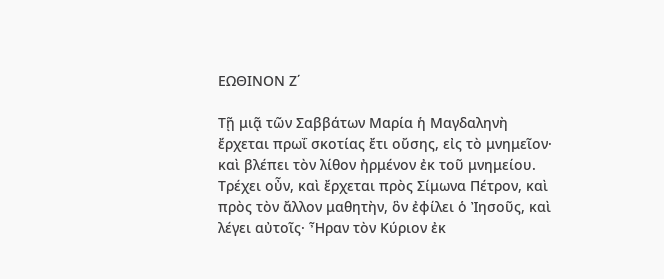ΕΩΘΙΝΟΝ Ζ΄

Τῇ μιᾷ τῶν Σαββάτων Μαρία ἡ Μαγδαληνὴ ἔρχεται πρωΐ σκοτίας ἔτι οὔσης, εἰς τὸ μνημεῖον· καὶ βλέπει τὸν λίθον ἠρμένον ἐκ τοῦ μνημείου. Τρέχει οὖν, καὶ ἔρχεται πρὸς Σίμωνα Πέτρον, καὶ πρὸς τὸν ἄλλον μαθητὴν, ὃν ἐφίλει ὁ Ἰησοῦς, καὶ λέγει αὐτοῖς· Ἦραν τὸν Κύριον ἐκ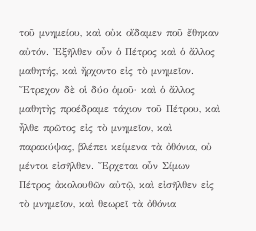τοῦ μνημείου, καὶ οὐκ οἴδαμεν ποῦ ἔθηκαν αὐτόν. Ἐξῆλθεν οὖν ὁ Πέτρος καὶ ὁ ἄλλος μαθητής, καὶ ἤρχοντο εἰς τὸ μνημεῖον. Ἔτρεχον δὲ οἱ δύο ὁμοῦ· καὶ ὁ ἄλλος μαθητὴς προέδραμε τάχιον τοῦ Πέτρου, καὶ ἦλθε πρῶτος εἰς τὸ μνημεῖον, καὶ παρακύψας, βλέπει κείμενα τὰ ὀθόνια, οὐ μέντοι εἰσῆλθεν. Ἔρχεται οὖν Σίμων Πέτρος ἀκολουθῶν αὐτῷ, καὶ εἰσῆλθεν εἰς τὸ μνημεῖον, καὶ θεωρεῖ τὰ ὀθόνια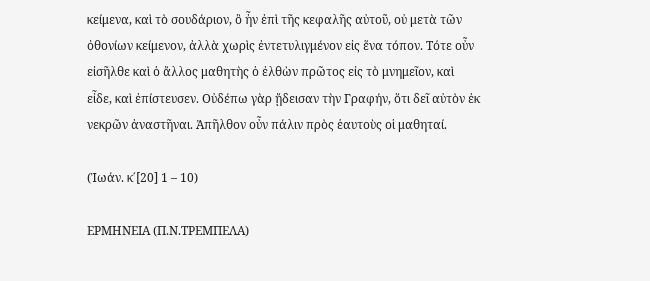κείμενα, καὶ τὸ σουδάριον, ὃ ἦν ἐπὶ τῆς κεφαλῆς αὐτοῦ, οὐ μετὰ τῶν ὀθονίων κείμενον, ἀλλὰ χωρὶς ἐντετυλιγμένον εἰς ἕνα τόπον. Τότε οὖν εἰσῆλθε καὶ ὁ ἄλλος μαθητὴς ὁ ἐλθὼν πρῶτος εἰς τὸ μνημεῖον, καὶ εἶδε, καὶ ἐπίστευσεν. Οὐδέπω γὰρ ᾔδεισαν τὴν Γραφήν, ὅτι δεῖ αὐτὸν ἐκ νεκρῶν ἀναστῆναι. Ἀπῆλθον οὖν πάλιν πρὸς ἑαυτοὺς οἱ μαθηταί.

(Ἰωάν. κ΄[20] 1 – 10)

ΕΡΜΗΝΕΙΑ (Π.Ν.ΤΡΕΜΠΕΛΑ)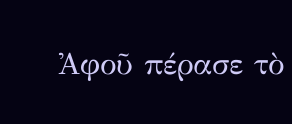Ἀφοῦ πέρασε τὸ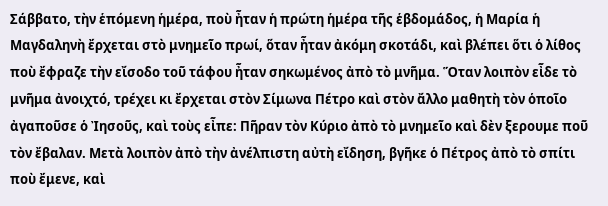Σάββατο, τὴν ἑπόμενη ἡμέρα, ποὺ ἦταν ἡ πρώτη ἡμέρα τῆς ἑβδομάδος, ἡ Μαρία ἡ Μαγδαληνὴ ἔρχεται στὸ μνημεῖο πρωί, ὅταν ἦταν ἀκόμη σκοτάδι, καὶ βλέπει ὅτι ὁ λίθος ποὺ ἔφραζε τὴν εἴσοδο τοῦ τάφου ἦταν σηκωμένος ἀπὸ τὸ μνῆμα. Ὅταν λοιπὸν εἶδε τὸ μνῆμα ἀνοιχτό, τρέχει κι ἔρχεται στὸν Σίμωνα Πέτρο καὶ στὸν ἄλλο μαθητὴ τὸν ὁποῖο ἀγαποῦσε ὁ Ἰησοῦς, καὶ τοὺς εἶπε: Πῆραν τὸν Κύριο ἀπὸ τὸ μνημεῖο καὶ δὲν ξερουμε ποῦ τὸν ἔβαλαν. Μετὰ λοιπὸν ἀπὸ τὴν ἀνέλπιστη αὐτὴ εἴδηση, βγῆκε ὁ Πέτρος ἀπὸ τὸ σπίτι ποὺ ἔμενε, καὶ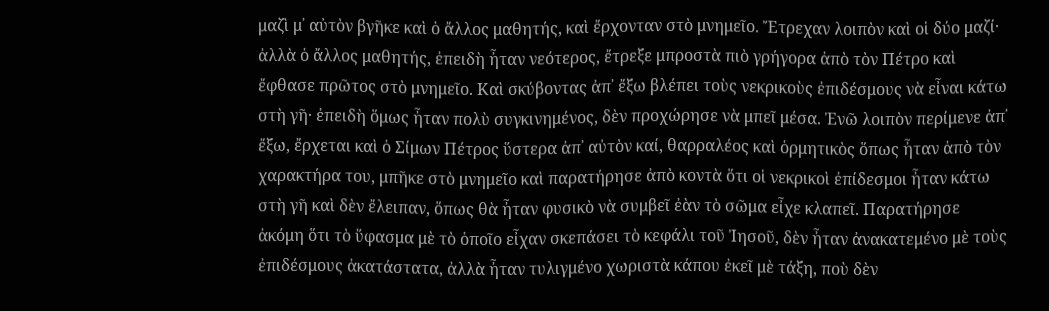μαζὶ μ᾿ αὐτὸν βγῆκε καὶ ὁ ἄλλος μαθητής, καὶ ἔρχονταν στὸ μνημεῖο. Ἔτρεχαν λοιπὸν καὶ οἱ δύο μαζί· ἀλλὰ ὁ ἄλλος μαθητής, ἐπειδὴ ἦταν νεότερος, ἔτρεξε μπροστὰ πιὸ γρήγορα ἀπὸ τὸν Πέτρο καὶ ἔφθασε πρῶτος στὸ μνημεῖο. Καὶ σκύβοντας ἀπ᾿ ἔξω βλέπει τοὺς νεκρικοὺς ἐπιδέσμους νὰ εἶναι κάτω στὴ γῆ· ἐπειδὴ ὅμως ἦταν πολὺ συγκινημένος, δὲν προχώρησε νὰ μπεῖ μέσα. Ἐνῶ λοιπὸν περίμενε ἀπ᾿ ἔξω, ἔρχεται καὶ ὁ Σίμων Πέτρος ὕστερα ἀπ᾿ αὐτὸν καί, θαρραλέος καὶ ὁρμητικὸς ὅπως ἦταν ἀπὸ τὸν χαρακτήρα του, μπῆκε στὸ μνημεῖο καὶ παρατήρησε ἀπὸ κοντὰ ὅτι οἱ νεκρικοὶ ἐπίδεσμοι ἦταν κάτω στὴ γῆ καὶ δὲν ἔλειπαν, ὅπως θὰ ἦταν φυσικὸ νὰ συμβεῖ ἐὰν τὸ σῶμα εἶχε κλαπεῖ. Παρατήρησε ἀκόμη ὅτι τὸ ὕφασμα μὲ τὸ ὁποῖο εἶχαν σκεπάσει τὸ κεφάλι τοῦ Ἰησοῦ, δὲν ἦταν ἀνακατεμένο μὲ τοὺς ἐπιδέσμους ἀκατάστατα, ἀλλὰ ἦταν τυλιγμένο χωριστὰ κάπου ἐκεῖ μὲ τάξη, ποὺ δὲν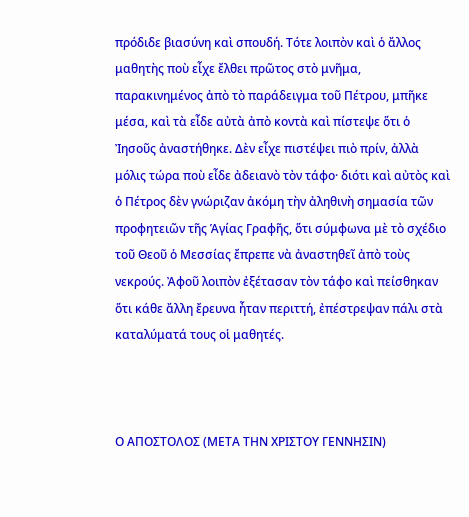πρόδιδε βιασύνη καὶ σπουδή. Τότε λοιπὸν καὶ ὁ ἄλλος μαθητὴς ποὺ εἶχε ἔλθει πρῶτος στὸ μνῆμα, παρακινημένος ἀπὸ τὸ παράδειγμα τοῦ Πέτρου, μπῆκε μέσα, καὶ τὰ εἶδε αὐτὰ ἀπὸ κοντὰ καὶ πίστεψε ὅτι ὁ Ἰησοῦς ἀναστήθηκε. Δὲν εἶχε πιστέψει πιὸ πρίν, ἀλλὰ μόλις τώρα ποὺ εἶδε ἀδειανὸ τὸν τάφο· διότι καὶ αὐτὸς καὶ ὁ Πέτρος δὲν γνώριζαν ἀκόμη τὴν ἀληθινὴ σημασία τῶν προφητειῶν τῆς Ἁγίας Γραφῆς, ὅτι σύμφωνα μὲ τὸ σχέδιο τοῦ Θεοῦ ὁ Μεσσίας ἔπρεπε νὰ ἀναστηθεῖ ἀπὸ τοὺς νεκρούς. Ἀφοῦ λοιπὸν ἐξέτασαν τὸν τάφο καὶ πείσθηκαν ὅτι κάθε ἄλλη ἔρευνα ἦταν περιττή, ἐπέστρεψαν πάλι στὰ καταλύματά τους οἱ μαθητές.



Ο ΑΠΟΣΤΟΛΟΣ (ΜΕΤΑ ΤΗΝ ΧΡΙΣΤΟΥ ΓΕΝΝΗΣΙΝ)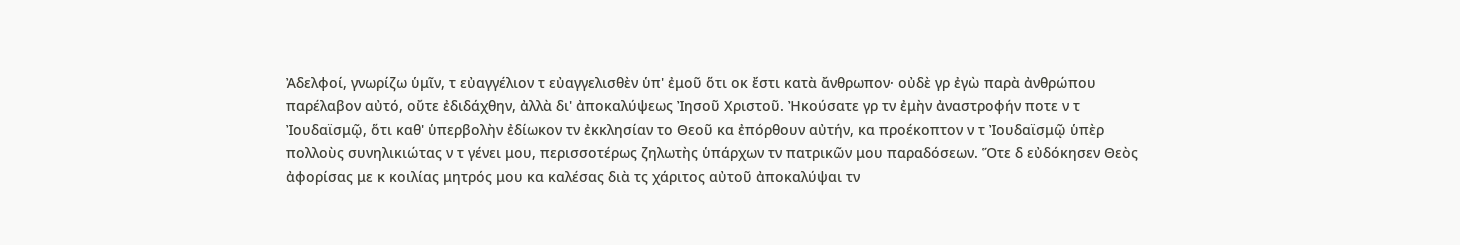Ἀδελφοί, γνωρίζω ὑμῖν, τ εὐαγγέλιον τ εὐαγγελισθὲν ὑπ' ἐμοῦ ὅτι οκ ἔστι κατὰ ἄνθρωπον· οὐδὲ γρ ἐγὼ παρὰ ἀνθρώπου παρέλαβον αὐτό, οὔτε ἐδιδάχθην, ἀλλὰ δι' ἀποκαλύψεως Ἰησοῦ Χριστοῦ. Ἠκούσατε γρ τν ἐμὴν ἀναστροφήν ποτε ν τ Ἰουδαϊσμῷ, ὅτι καθ' ὑπερβολὴν ἐδίωκον τν ἐκκλησίαν το Θεοῦ κα ἐπόρθουν αὐτήν, κα προέκοπτον ν τ Ἰουδαϊσμῷ ὑπὲρ πολλοὺς συνηλικιώτας ν τ γένει μου, περισσοτέρως ζηλωτὴς ὑπάρχων τν πατρικῶν μου παραδόσεων. Ὅτε δ εὐδόκησεν Θεὸς ἀφορίσας με κ κοιλίας μητρός μου κα καλέσας διὰ τς χάριτος αὐτοῦ ἀποκαλύψαι τν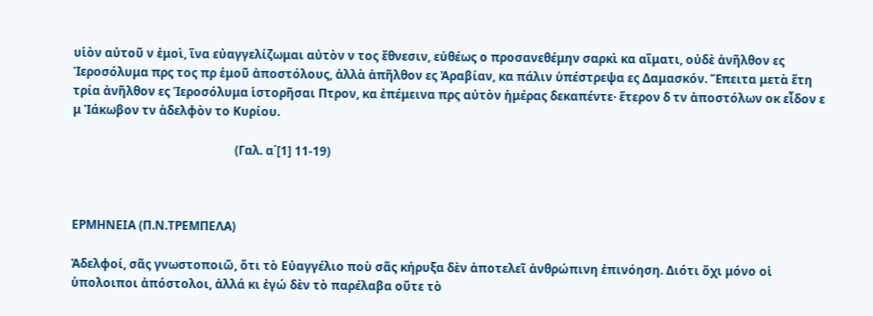υἱὸν αὐτοῦ ν ἐμοὶ, ἵνα εὐαγγελίζωμαι αὐτὸν ν τος ἔθνεσιν, εὐθέως ο προσανεθέμην σαρκὶ κα αἵματι, οὐδὲ ἀνῆλθον ες Ἱεροσόλυμα πρς τος πρ ἐμοῦ ἀποστόλους, ἀλλὰ ἀπῆλθον ες Ἀραβίαν, κα πάλιν ὑπέστρεψα ες Δαμασκόν. Ἔπειτα μετὰ ἔτη τρία ἀνῆλθον ες Ἱεροσόλυμα ἱστορῆσαι Πτρον, κα ἐπέμεινα πρς αὐτὸν ἡμέρας δεκαπέντε· ἕτερον δ τν ἀποστόλων οκ εἶδον ε μ Ἰάκωβον τν ἀδελφὸν το Κυρίου.

                                                      (Γαλ. α΄[1] 11-19)



ΕΡΜΗΝΕΙΑ (Π.Ν.ΤΡΕΜΠΕΛΑ)

Ἀδελφοί, σᾶς γνωστοποιῶ, ὅτι τὸ Εὐαγγέλιο ποὺ σᾶς κήρυξα δὲν ἀποτελεῖ ἀνθρώπινη ἐπινόηση. Διότι ὄχι μόνο οἱ ὑπολοιποι ἀπόστολοι, ἀλλά κι ἐγώ δὲν τὸ παρέλαβα οὔτε τὸ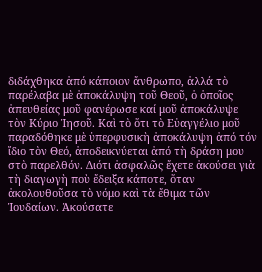διδάχθηκα ἀπό κάποιον ἄνθρωπο, ἀλλά τὸ παρέλαβα μὲ ἀποκάλυψη τοῦ Θεοῦ, ὁ ὁποῖος ἀπευθείας μοῦ φανέρωσε καί μοῦ ἀποκάλυψε τὸν Κύριο Ἰησοῦ. Καὶ τὸ ὅτι τὸ Εὐαγγέλιο μοῦ παραδόθηκε μὲ ὑπερφυσικὴ ἀποκάλυψη ἀπό τόν ἴδιο τὸν Θεό, ἀποδεικνύεται ἀπό τὴ δράση μου στὸ παρελθόν. Διότι ἀσφαλῶς ἔχετε ἀκούσει γιὰ τὴ διαγωγὴ ποὺ ἔδειξα κάποτε, ὅταν ἀκολουθοῦσα τὸ νόμο καὶ τὰ ἔθιμα τῶν Ἰουδαίων. Ἀκούσατε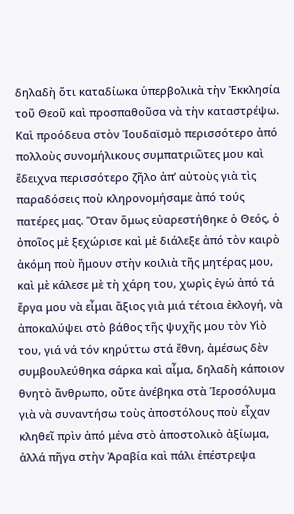δηλαδὴ ὅτι καταδίωκα ὑπερβολικὰ τὴν Ἐκκλησία τοῦ Θεοῦ καὶ προσπαθοῦσα νὰ τὴν καταστρέψω. Καὶ προόδευα στὸν Ἰουδαϊσμὸ περισσότερο ἀπό πολλοὺς συνομήλικους συμπατριῶτες μου καὶ ἔδειχνα περισσότερο ζῆλο ἀπ’ αὐτοὺς γιὰ τὶς παραδόσεις ποὺ κληρονομήσαμε ἀπό τούς πατέρες μας. Ὅταν ὅμως εὐαρεστήθηκε ὁ Θεός, ὁ ὀποῖος μὲ ξεχώρισε καὶ μὲ διάλεξε ἀπό τὸν καιρὸ ἀκόμη ποὺ ἤμουν στὴν κοιλιὰ τῆς μητέρας μου, καὶ μὲ κάλεσε μὲ τὴ χάρη του, χωρὶς ἐγώ ἀπό τά ἔργα μου νὰ εἶμαι ἄξιος γιὰ μιά τέτοια ἐκλογή, νὰ ἀποκαλύψει στὸ βάθος τῆς ψυχῆς μου τὸν Υἱὸ του, γιά νά τόν κηρύττω στά ἔθνη, ἀμέσως δὲν συμβουλεύθηκα σάρκα καὶ αἷμα, δηλαδὴ κάποιον θνητὸ ἄνθρωπο, οὔτε ἀνέβηκα στὰ Ἱεροσόλυμα γιὰ νὰ συναντήσω τοὺς ἀποστόλους ποὺ εἶχαν κληθεῖ πρὶν ἀπό μένα στὸ ἀποστολικὸ ἀξίωμα, ἀλλά πῆγα στὴν Ἀραβία καὶ πάλι ἐπέστρεψα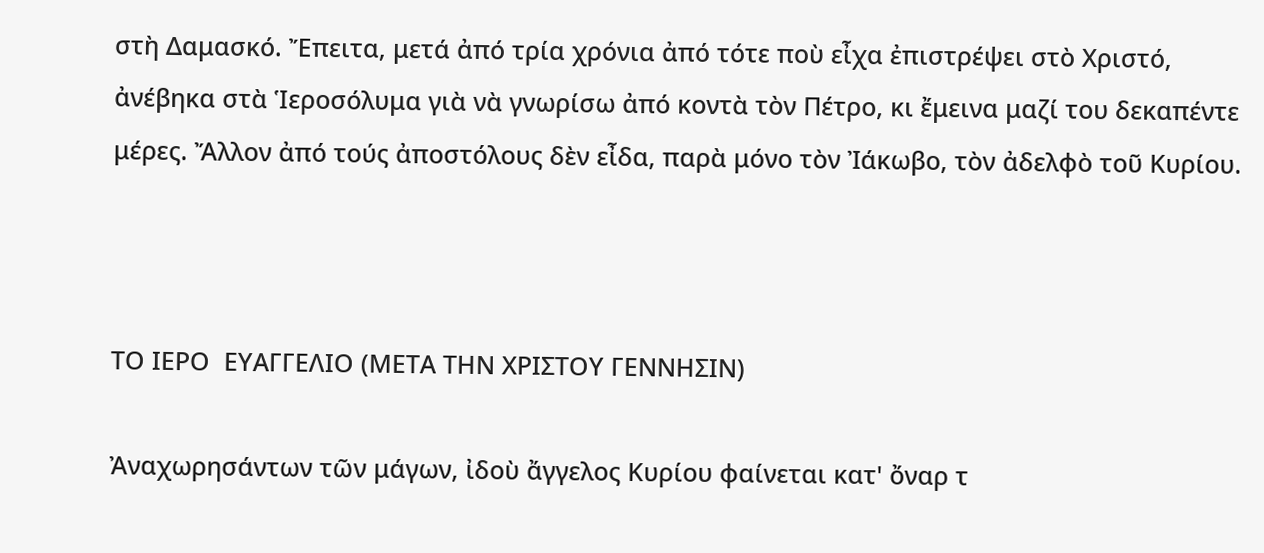στὴ Δαμασκό. Ἔπειτα, μετά ἀπό τρία χρόνια ἀπό τότε ποὺ εἶχα ἐπιστρέψει στὸ Χριστό, ἀνέβηκα στὰ Ἱεροσόλυμα γιὰ νὰ γνωρίσω ἀπό κοντὰ τὸν Πέτρο, κι ἔμεινα μαζί του δεκαπέντε μέρες. Ἄλλον ἀπό τούς ἀποστόλους δὲν εἶδα, παρὰ μόνο τὸν Ἰάκωβο, τὸν ἀδελφὸ τοῦ Κυρίου.



ΤΟ ΙΕΡΟ  ΕΥΑΓΓΕΛΙΟ (ΜΕΤΑ ΤΗΝ ΧΡΙΣΤΟΥ ΓΕΝΝΗΣΙΝ)

Ἀναχωρησάντων τῶν μάγων, ἰδοὺ ἄγγελος Κυρίου φαίνεται κατ' ὄναρ τ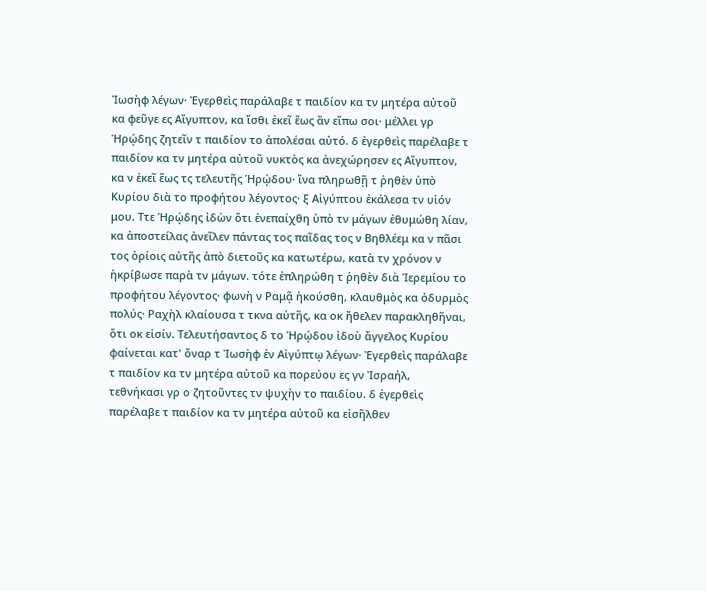Ἰωσὴφ λέγων· Ἐγερθεὶς παράλαβε τ παιδίον κα τν μητέρα αὐτοῦ κα φεῦγε ες Αἴγυπτον, κα ἴσθι ἐκεῖ ἕως ἂν εἴπω σοι· μέλλει γρ Ἡρῴδης ζητεῖν τ παιδίον το ἀπολέσαι αὐτό. δ ἐγερθεὶς παρέλαβε τ παιδίον κα τν μητέρα αὐτοῦ νυκτὸς κα ἀνεχώρησεν ες Αἴγυπτον, κα ν ἐκεῖ ἕως τς τελευτῆς Ἡρῴδου· ἵνα πληρωθῇ τ ῥηθὲν ὑπὸ Κυρίου διὰ το προφήτου λέγοντος· ξ Αἰγύπτου ἐκάλεσα τν υἱόν μου. Ττε Ἡρῴδης ἰδὼν ὅτι ἐνεπαίχθη ὑπὸ τν μάγων ἐθυμώθη λίαν, κα ἀποστείλας ἀνεῖλεν πάντας τος παῖδας τος ν Βηθλέεμ κα ν πᾶσι τος ὁρίοις αὐτῆς ἀπὸ διετοῦς κα κατωτέρω, κατὰ τν χρόνον ν ἠκρίβωσε παρὰ τν μάγων. τότε ἐπληρώθη τ ῥηθὲν διὰ Ἰερεμίου το προφήτου λέγοντος· φωνὴ ν Ραμᾷ ἠκούσθη, κλαυθμὸς κα ὀδυρμὸς πολύς· Ραχὴλ κλαίουσα τ τκνα αὐτῆς, κα οκ ἤθελεν παρακληθῆναι, ὅτι οκ εἰσίν. Τελευτήσαντος δ το Ἡρῴδου ἰδοὺ ἄγγελος Κυρίου φαίνεται κατ' ὄναρ τ Ἰωσὴφ ἐν Αἰγύπτῳ λέγων· Ἐγερθεὶς παράλαβε τ παιδίον κα τν μητέρα αὐτοῦ κα πορεύου ες γν Ἰσραήλ, τεθνήκασι γρ ο ζητοῦντες τν ψυχὴν το παιδίου. δ ἐγερθεὶς παρέλαβε τ παιδίον κα τν μητέρα αὐτοῦ κα εἰσῆλθεν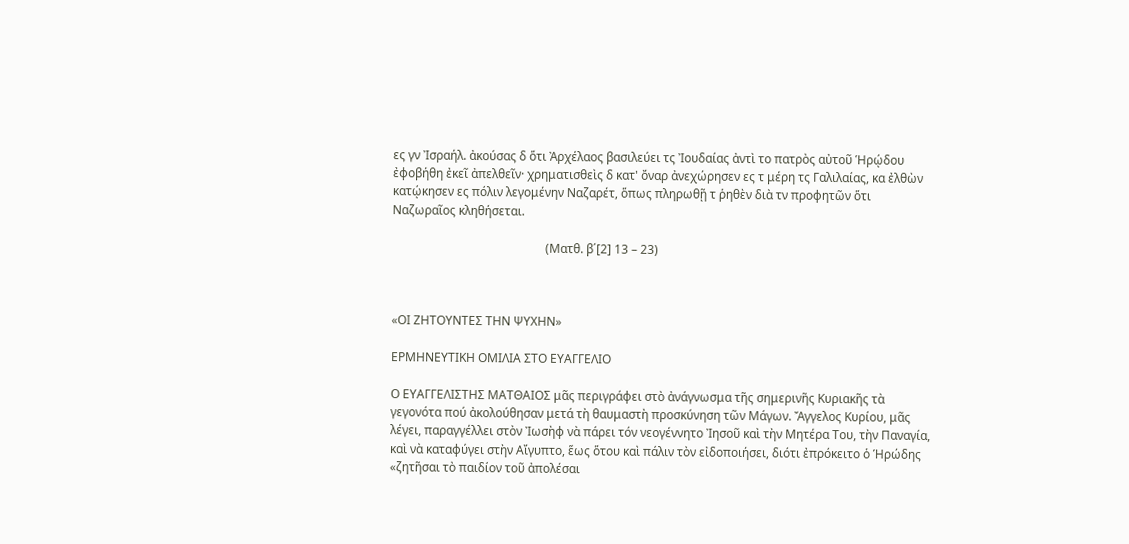ες γν Ἰσραήλ. ἀκούσας δ ὅτι Ἀρχέλαος βασιλεύει τς Ἰουδαίας ἀντὶ το πατρὸς αὐτοῦ Ἡρῴδου ἐφοβήθη ἐκεῖ ἀπελθεῖν· χρηματισθεὶς δ κατ' ὄναρ ἀνεχώρησεν ες τ μέρη τς Γαλιλαίας, κα ἐλθὼν κατῴκησεν ες πόλιν λεγομένην Ναζαρέτ, ὅπως πληρωθῇ τ ῥηθὲν διὰ τν προφητῶν ὅτι Ναζωραῖος κληθήσεται.

                                                   (Ματθ. β΄[2] 13 – 23)



«ΟΙ ΖΗΤΟΥΝΤΕΣ ΤΗΝ ΨΥΧΗΝ»

ΕΡΜΗΝΕΥΤΙΚΗ ΟΜΙΛΙΑ ΣΤΟ ΕΥΑΓΓΕΛΙΟ

Ο ΕΥΑΓΓΕΛΙΣΤΗΣ ΜΑΤΘΑΙΟΣ μᾶς περιγράφει στὸ ἀνάγνωσμα τῆς σημερινῆς Κυριακῆς τὰ γεγονότα πού ἀκολούθησαν μετά τὴ θαυμαστὴ προσκύνηση τῶν Μάγων. Ἄγγελος Κυρίου, μᾶς λέγει, παραγγέλλει στὸν Ἰωσὴφ νὰ πάρει τόν νεογέννητο Ἰησοῦ καὶ τὴν Μητέρα Του, τὴν Παναγία, καὶ νὰ καταφύγει στὴν Αἴγυπτο, ἕως ὅτου καὶ πάλιν τὸν εἰδοποιήσει, διότι ἐπρόκειτο ὁ Ἡρώδης «ζητῆσαι τὸ παιδίον τοῦ ἀπολέσαι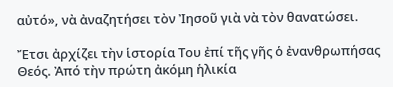αὐτό», νὰ ἀναζητήσει τὸν Ἰησοῦ γιὰ νὰ τὸν θανατώσει.

Ἔτσι ἀρχίζει τὴν ἱστορία Του ἐπί τῆς γῆς ὁ ἐνανθρωπήσας Θεός. Ἀπό τὴν πρώτη ἀκόμη ἡλικία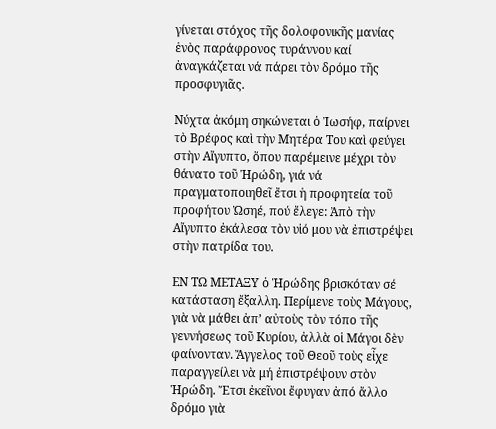γίνεται στόχος τῆς δολοφονικῆς μανίας ἑνὸς παράφρονος τυράννου καί ἀναγκάζεται νά πάρει τὸν δρόμο τῆς προσφυγιᾶς.

Νύχτα ἀκόμη σηκώνεται ὁ Ἰωσήφ, παίρνει τὸ Βρέφος καὶ τὴν Μητέρα Του καὶ φεύγει στὴν Αἴγυπτο, ὅπου παρέμεινε μέχρι τὸν θάνατο τοῦ Ἡρώδη, γιά νά πραγματοποιηθεῖ ἔτσι ἡ προφητεία τοῦ προφήτου Ὠσηέ, πού ἔλεγε: Ἀπὸ τὴν Αἴγυπτο ἐκάλεσα τὸν υἱό μου νὰ ἐπιστρέψει στὴν πατρίδα του.

ΕΝ ΤΩ ΜΕΤΑΞΥ ὁ Ἡρώδης βρισκόταν σέ κατάσταση ἔξαλλη. Περίμενε τοὺς Μάγους, γιὰ νὰ μάθει ἀπ’ αὐτοὺς τὸν τόπο τῆς γεννήσεως τοῦ Κυρίου, ἀλλὰ οἱ Μάγοι δὲν φαίνονταν. Ἄγγελος τοῦ Θεοῦ τοὺς εἶχε παραγγείλει νὰ μή ἐπιστρέψουν στὸν Ἡρώδη. Ἔτσι ἐκεῖνοι ἔφυγαν ἀπό ἄλλο δρόμο γιὰ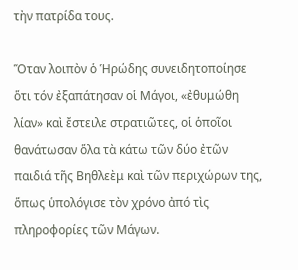τὴν πατρίδα τους.

Ὅταν λοιπὸν ὁ Ἡρώδης συνειδητοποίησε ὅτι τόν ἐξαπάτησαν οἱ Μάγοι, «ἐθυμώθη λίαν» καὶ ἔστειλε στρατιῶτες, οἱ ὁποῖοι θανάτωσαν ὅλα τὰ κάτω τῶν δύο ἐτῶν παιδιά τῆς Βηθλεὲμ καὶ τῶν περιχώρων της, ὅπως ὑπολόγισε τὸν χρόνο ἀπό τὶς πληροφορίες τῶν Μάγων.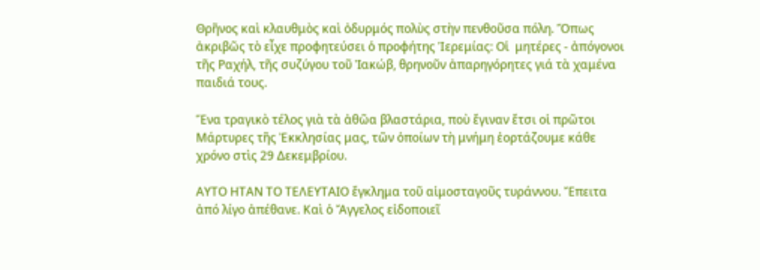Θρῆνος καὶ κλαυθμὸς καὶ ὀδυρμός πολὺς στὴν πενθοῦσα πόλη. Ὅπως ἀκριβῶς τὸ εἶχε προφητεύσει ὁ προφήτης Ἱερεμίας: Οἱ  μητέρες - ἀπόγονοι τῆς Ραχήλ, τῆς συζύγου τοῦ Ἰακώβ, θρηνοῦν ἀπαρηγόρητες γιά τὰ χαμένα παιδιά τους.

Ἕνα τραγικὸ τέλος γιὰ τὰ ἀθῶα βλαστάρια, ποὺ ἔγιναν ἔτσι οἱ πρῶτοι Μάρτυρες τῆς Ἐκκλησίας μας, τῶν ὁποίων τὴ μνήμη ἑορτάζουμε κάθε χρόνο στὶς 29 Δεκεμβρίου.

ΑΥΤΟ ΗΤΑΝ ΤΟ ΤΕΛΕΥΤΑΙΟ ἔγκλημα τοῦ αἱμοσταγοῦς τυράννου. Ἔπειτα ἀπό λίγο ἀπέθανε. Καὶ ὁ Ἄγγελος εἰδοποιεῖ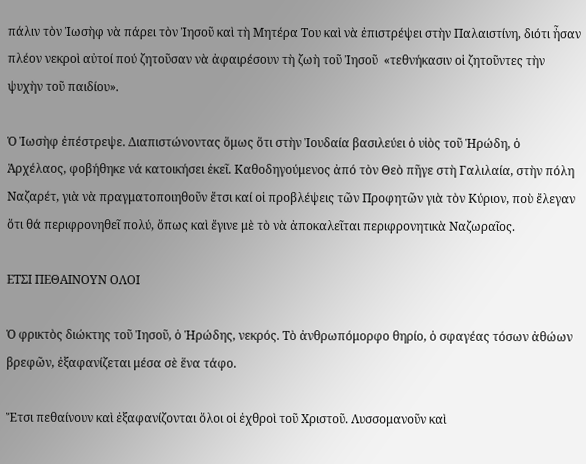πάλιν τὸν Ἰωσὴφ νὰ πάρει τὸν Ἰησοῦ καὶ τὴ Μητέρα Του καὶ νὰ ἐπιστρέψει στὴν Παλαιστίνη, διότι ἦσαν πλέον νεκροὶ αὐτοί πού ζητοῦσαν νὰ ἀφαιρέσουν τὴ ζωὴ τοῦ Ἰησοῦ  «τεθνήκασιν οἱ ζητοῦντες τὴν ψυχὴν τοῦ παιδίου».

Ὁ Ἰωσὴφ ἐπέστρεψε. Διαπιστώνοντας ὅμως ὅτι στὴν Ἰουδαία βασιλεύει ὁ υἱὸς τοῦ Ἡρώδη, ὁ Ἀρχέλαος, φοβήθηκε νά κατοικήσει ἐκεῖ. Καθοδηγούμενος ἀπό τὸν Θεὸ πῆγε στὴ Γαλιλαία, στὴν πόλη Ναζαρέτ, γιὰ νὰ πραγματοποιηθοῦν ἔτσι καί οἱ προβλέψεις τῶν Προφητῶν γιὰ τὸν Κύριον, ποὺ ἔλεγαν ὅτι θά περιφρονηθεῖ πολύ, ὅπως καὶ ἔγινε μὲ τὸ νὰ ἀποκαλεῖται περιφρονητικὰ Ναζωραῖος.

ΕΤΣΙ ΠΕΘΑΙΝΟΥΝ ΟΛΟΙ

Ὁ φρικτὸς διώκτης τοῦ Ἰησοῦ, ὁ Ἡρώδης, νεκρός. Τὸ ἀνθρωπόμορφο θηρίο, ὁ σφαγέας τόσων ἀθώων βρεφῶν, ἐξαφανίζεται μέσα σὲ ἕνα τάφο.

Ἔτσι πεθαίνουν καὶ ἐξαφανίζονται ὅλοι οἱ ἐχθροὶ τοῦ Χριστοῦ. Λυσσομανοῦν καὶ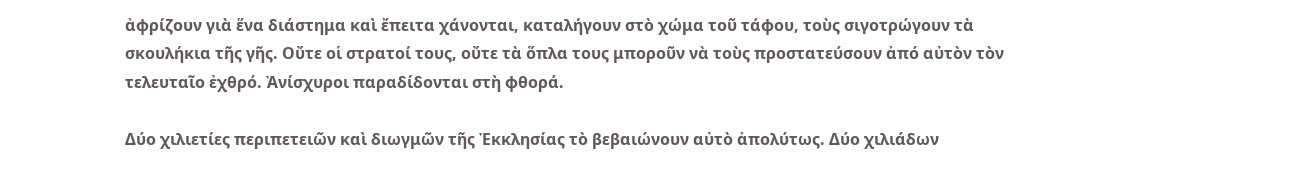ἀφρίζουν γιὰ ἕνα διάστημα καὶ ἔπειτα χάνονται, καταλήγουν στὸ χώμα τοῦ τάφου, τοὺς σιγοτρώγουν τὰ σκουλήκια τῆς γῆς. Οὔτε οἱ στρατοί τους, οὔτε τὰ ὅπλα τους μποροῦν νὰ τοὺς προστατεύσουν ἀπό αὐτὸν τὸν τελευταῖο ἐχθρό. Ἀνίσχυροι παραδίδονται στὴ φθορά.

Δύο χιλιετίες περιπετειῶν καὶ διωγμῶν τῆς Ἐκκλησίας τὸ βεβαιώνουν αὐτὸ ἀπολύτως. Δύο χιλιάδων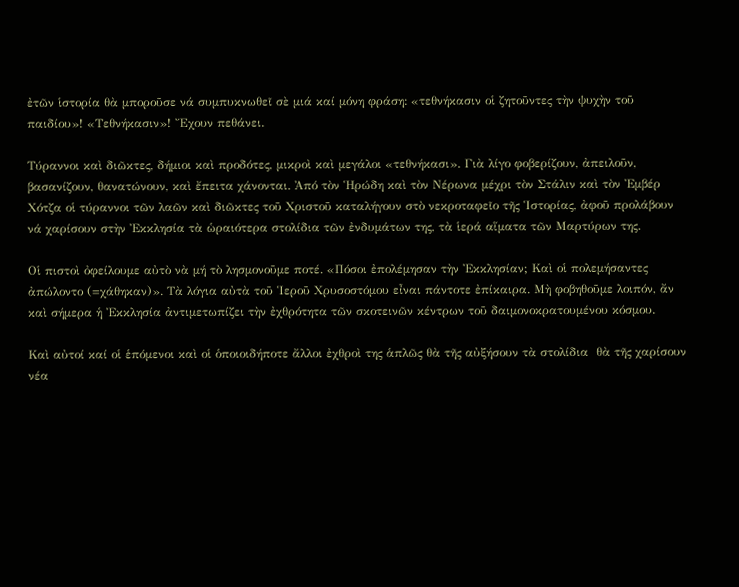ἐτῶν ἱστορία θὰ μποροῦσε νά συμπυκνωθεῖ σὲ μιά καί μόνη φράση: «τεθνήκασιν οἱ ζητοῦντες τὴν ψυχὴν τοῦ παιδίου»! «Τεθνήκασιν»! Ἔχουν πεθάνει.

Τύραννοι καὶ διῶκτες, δήμιοι καὶ προδότες, μικροὶ καὶ μεγάλοι «τεθνήκασι». Γιὰ λίγο φοβερίζουν, ἀπειλοῦν, βασανίζουν, θανατώνουν, καὶ ἔπειτα χάνονται. Ἀπό τὸν Ἡρώδη καὶ τὸν Νέρωνα μέχρι τὸν Στάλιν καὶ τὸν Ἐμβέρ Χότζα οἱ τύραννοι τῶν λαῶν καὶ διῶκτες τοῦ Χριστοῦ καταλήγουν στὸ νεκροταφεῖο τῆς Ἱστορίας, ἀφοῦ προλάβουν νά χαρίσουν στὴν Ἐκκλησία τὰ ὡραιότερα στολίδια τῶν ἐνδυμάτων της, τὰ ἱερά αἵματα τῶν Μαρτύρων της.

Οἱ πιστοὶ ὀφείλουμε αὐτὸ νὰ μή τὸ λησμονοῦμε ποτέ. «Πόσοι ἐπολέμησαν τὴν Ἐκκλησίαν; Καὶ οἱ πολεμήσαντες ἀπώλοντο (=χάθηκαν)». Τὰ λόγια αὐτὰ τοῦ Ἱεροῦ Χρυσοστόμου εἶναι πάντοτε ἐπίκαιρα. Μὴ φοβηθοῦμε λοιπόν, ἄν καὶ σήμερα ἡ Ἐκκλησία ἀντιμετωπίζει τὴν ἐχθρότητα τῶν σκοτεινῶν κέντρων τοῦ δαιμονοκρατουμένου κόσμου.

Καὶ αὐτοί καί οἱ ἑπόμενοι καὶ οἱ ὁποιοιδήποτε ἄλλοι ἐχθροὶ της ἁπλῶς θὰ τῆς αὐξήσουν τὰ στολίδια  θὰ τῆς χαρίσουν νέα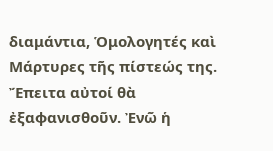διαμάντια, Ὁμολογητές καὶ Μάρτυρες τῆς πίστεώς της. Ἔπειτα αὐτοί θὰ ἐξαφανισθοῦν. Ἐνῶ ἡ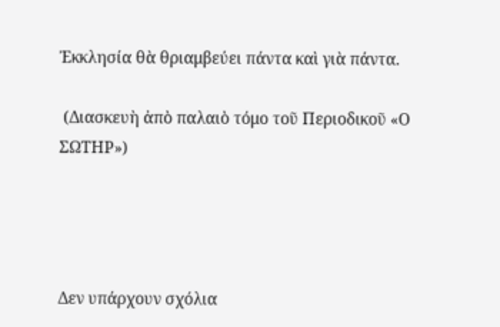Ἐκκλησία θὰ θριαμβεύει πάντα καὶ γιὰ πάντα.

 (Διασκευὴ ἀπὸ παλαιὸ τόμο τοῦ Περιοδικοῦ «Ο ΣΩΤΗΡ»)




Δεν υπάρχουν σχόλια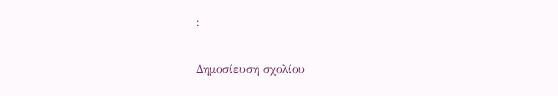:

Δημοσίευση σχολίου